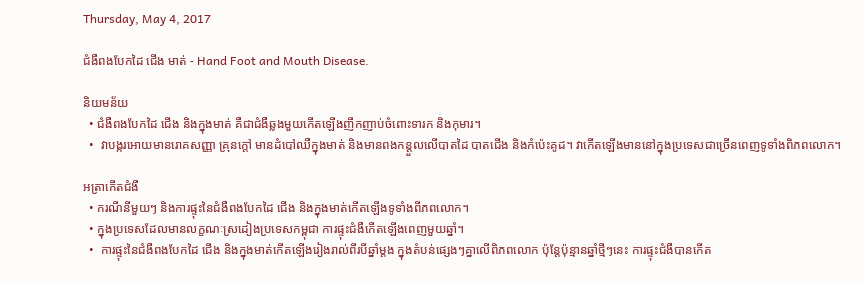Thursday, May 4, 2017

ជំងឺពងបែកដៃ ជើង មាត់ - Hand Foot and Mouth Disease.

និយមន័យ
  • ជំងឺពងបែកដៃ ជើង និងក្នុងមាត់ គឺជាជំងឺឆ្លងមួយកើតឡើងញឹកញាប់ចំពោះទារក និងកុមារ។
  •  វាបង្ករអោយមានរោគសញ្ញា គ្រុនក្ដៅ មានដំបៅឈឺក្នុងមាត់ និងមានពងកន្តួលលើបាតដៃ បាតជើង និងកំប៉េះគូដ។ វាកើតឡើងមាននៅក្នុងប្រទេសជាច្រើនពេញទូទាំងពិភពលោក។

អត្រាកើតជំងឺ
  • ករណីនីមួយៗ និងការផ្ទុះនៃជំងឺពងបែកដៃ ជើង និងក្នុងមាត់កើតឡើងទូទាំងពីភពលោក។
  • ក្នុងប្រទេសដែលមានលក្ខណៈស្រដៀងប្រទេសកម្ពុជា ការផ្ទុះជំងឺកើតឡើងពេញមួយឆ្នាំ។
  •  ការផ្ទុះនៃជំងឺពងបែកដៃ ជើង និងក្នុងមាត់កើតឡើងរៀងរាល់ពីរបីឆ្នាំម្ដង ក្នុងតំបន់ផ្សេងៗគ្នាលើពិភពលោក ប៉ុន្តែប៉ុន្មានឆ្នាំថ្មីៗនេះ ការផ្ទុះជំងឺបានកើត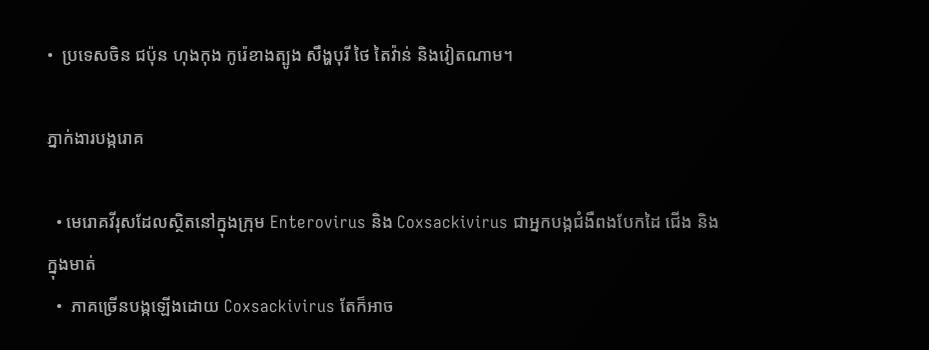•  ប្រទេសចិន ជប៉ុន ហុងកុង កូរ៉េខាងត្បូង សឹង្ហបុរី ថៃ តៃវ៉ាន់ និងវៀតណាម។

ភ្នាក់ងារបង្ករោគ

  • មេរោគវីរុសដែលស្ថិតនៅក្នុងក្រុម Enterovirus និង Coxsackivirus ជាអ្នកបង្កជំងឺពងបែកដៃ ជើង និងក្នុងមាត់
  •  ភាគច្រើនបង្កឡើងដោយ Coxsackivirus តែក៏អាច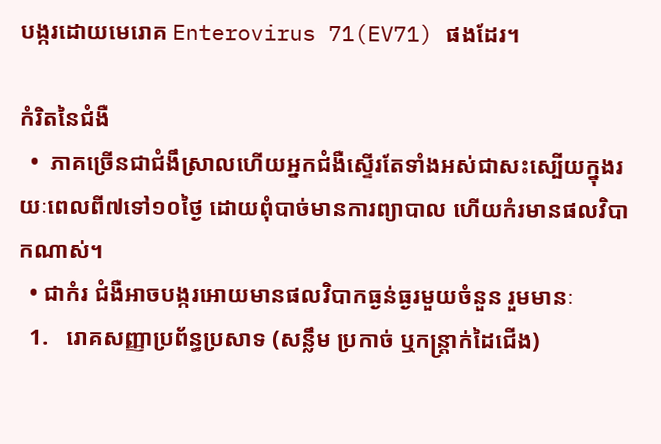បង្ករដោយមេរោគ Enterovirus 71(EV71) ផងដែរ។

កំរិតនៃជំងឺ
  •  ភាគច្រើនជាជំងឹស្រាលហើយអ្នកជំងឺស្ទើរតែទាំងអស់ជាសះស្បើយក្នុងរយៈពេលពី៧ទៅ១០ថ្ងៃ ដោយពុំបាច់មានការព្យាបាល ហើយកំរមានផលវិបាកណាស់។
  • ជាកំរ ជំងឺអាចបង្ករអោយមានផលវិបាកធ្ងន់ធ្ងរមួយចំនួន រួមមានៈ
  1.   រោគសញ្ញាប្រព័ន្ធប្រសាទ (សន្លឹម ប្រកាច់ ឬកន្ត្រាក់ដៃជើង)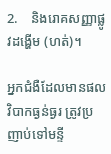2.    និងរោគសញ្ញាផ្លូវដង្ហើម (ហត់)។

អ្នកជំងឺដែលមានផលវិបាកធ្ងន់ធ្ងរ ត្រូវប្រញាប់ទៅមន្ទី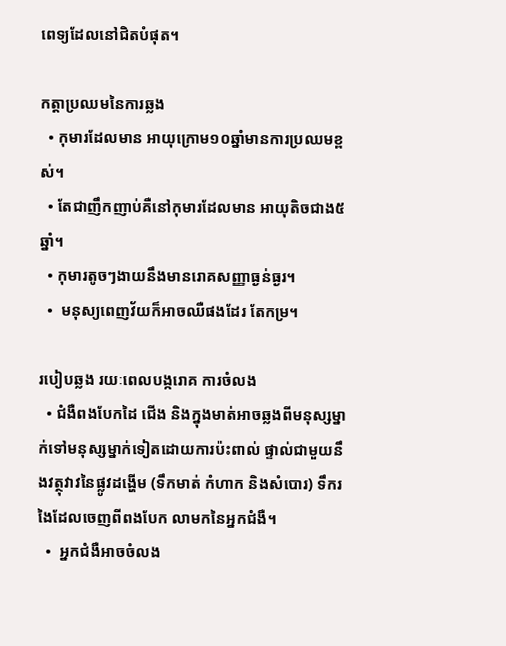ពេទ្យដែលនៅជិតបំផុត។

កត្តាប្រឈមនៃការឆ្លង
  • កុមារដែលមាន អាយុក្រោម១០ឆ្នាំមានការប្រឈមខ្ពស់។
  • តែជាញឹកញាប់គឺនៅកុមារដែលមាន អាយុតិចជាង៥ឆ្នាំ។
  • កុមារតូចៗងាយនឹងមានរោគសញ្ញាធ្ងន់ធ្ងរ។
  •  មនុស្យពេញវ័យក៏អាចឈឺផងដែរ តែកម្រ។

របៀបឆ្លង រយៈពេលបង្ករោគ ការចំលង
  • ជំងឺពងបែកដៃ ជើង និងក្នុងមាត់អាចឆ្លងពីមនុស្សម្នាក់ទៅមនុស្សម្នាក់ទៀតដោយការប៉ះពាល់ ផ្ទាល់ជាមួយនឹងវត្ថុវាវនៃផ្លូវដង្ហើម (ទឹកមាត់ កំហាក និងសំបោរ) ទឹករងៃដែលចេញពីពងបែក លាមកនៃអ្នកជំងឺ។
  •  អ្នកជំងឺអាចចំលង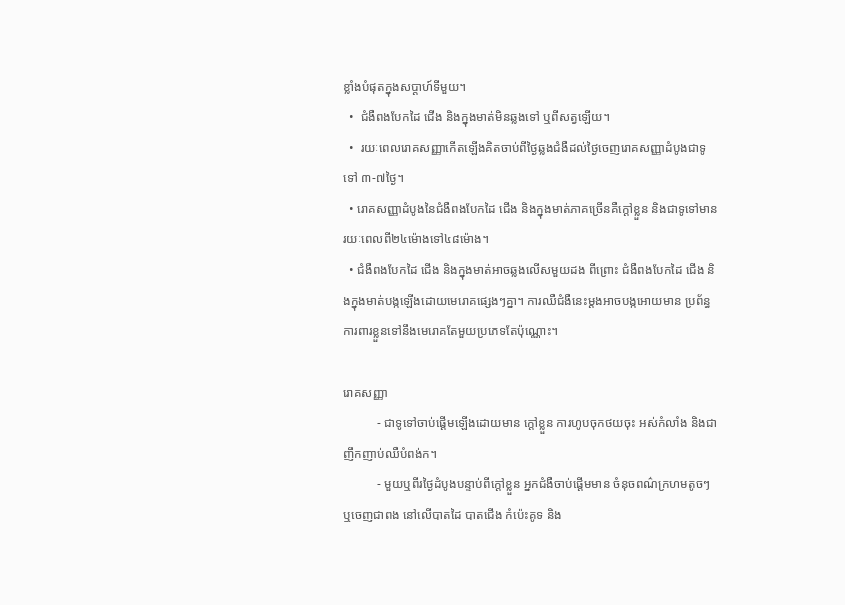ខ្លាំងបំផុតក្នុងសប្ដាហ៍ទីមួយ។
  •  ជំងឺពងបែកដៃ ជើង និងក្នុងមាត់មិនឆ្លងទៅ ឬពីសត្វឡើយ។
  •  រយៈពេលរោគសញ្ញាកើតឡើងគិតចាប់ពីថ្ងៃឆ្លងជំងឺដល់ថ្ងៃចេញរោគសញ្ញាដំបូងជាទូទៅ ៣-៧ថ្ងៃ។
  • រោគសញ្ញាដំបូងនៃជំងឺពងបែកដៃ ជើង និងក្នុងមាត់ភាគច្រើនគឺក្ដៅខ្លួន និងជាទូទៅមានរយៈពេលពី២៤ម៉ោងទៅ៤៨ម៉ោង។
  • ជំងឺពងបែកដៃ ជើង និងក្នុងមាត់អាចឆ្លងលើសមួយដង ពីព្រោះ ជំងឺពងបែកដៃ ជើង និងក្នុងមាត់បង្កឡើងដោយមេរោគផ្សេងៗគ្នា។ ការឈឺជំងឺនេះម្ដងអាចបង្កអោយមាន ប្រព័ន្ធការពារខ្លួនទៅនឹងមេរោគតែមួយប្រភេទតែប៉ុណ្ណោះ។

រោគសញ្ញា
           - ជាទូទៅចាប់ផ្ដើមឡើងដោយមាន ក្ដៅខ្លួន ការហូបចុកថយចុះ អស់កំលាំង និងជាញឹកញាប់ឈឺបំពង់ក។
           - មួយឬពីរថ្ងៃដំបូងបន្ទាប់ពីក្ដៅខ្លួន អ្នកជំងឺចាប់ផ្ដើមមាន ចំនុចពណ៌ក្រហមតូចៗ ឬចេញជាពង នៅលើបាតដៃ បាតជើង កំប៉េះគូទ និង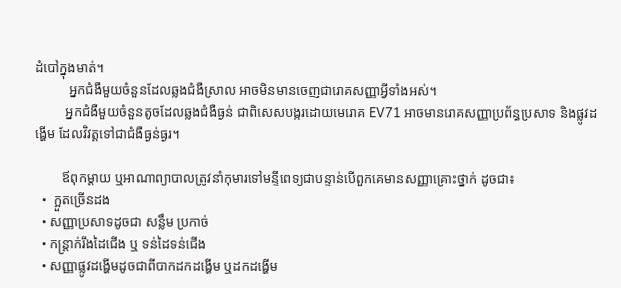ដំបៅក្នុងមាត់។
          អ្នកជំងឺមួយចំនួនដែលឆ្លងជំងឺស្រាល អាចមិនមានចេញជារោគសញ្ញាអ្វីទាំងអស់។
         អ្នកជំងឺមួយចំនួនតូចដែលឆ្លងជំងឺធ្ងន់ ជាពិសេសបង្ករដោយមេរោគ EV71 អាចមានរោគសញ្ញាប្រព័ន្ធប្រសាទ និងផ្លូវដង្ហើម ដែលវិវត្តទៅជាជំងឺធ្ងន់ធ្ងរ។

        ឪពុកម្ដាយ ឬអាណាព្យាបាលត្រូវនាំកុមារទៅមន្ទីពេទ្យជាបន្ទាន់បើពួកគេមានសញ្ញាគ្រោះថ្នាក់ ដូចជា៖
  •  ក្អួតច្រើនដង
  • សញ្ញាប្រសាទដូចជា សន្លឹម ប្រកាច់
  • កន្ត្រាក់រឹងដៃជើង ឬ ទន់ដៃទន់ជើង
  • សញ្ញាផ្លូវដង្ហើមដូចជាពីបាកដកដង្ហើម ឬដកដង្ហើម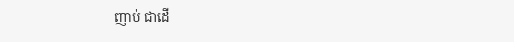ញាប់ ជាដើ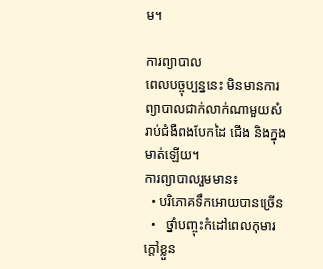ម។

ការព្យាបាល
ពេលបច្ចុប្បន្ននេះ មិនមានការព្យាបាលជាក់លាក់ណាមួយសំរាប់ជំងឺពងបែកដៃ ជើង និងក្នុងមាត់ឡើយ។
ការព្យាបាលរួមមាន៖
  • បរិភោគទឹកអោយបានច្រើន
  •   ថ្នាំបញ្ចុះកំដៅពេលកុមារក្ដៅខ្លួន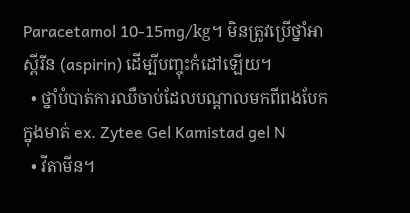Paracetamol 10-15mg/kg។ មិនត្រូវប្រើថ្នាំអាស្ពីរីន (aspirin) ដើម្បីបញ្ចុះកំដៅឡើយ។
  • ថ្នាំបំបាត់ការឈឺចាប់ដែលបណ្ដាលមកពីពងបែកក្នុងមាត់ ex. Zytee Gel Kamistad gel N
  • វីតាមីន។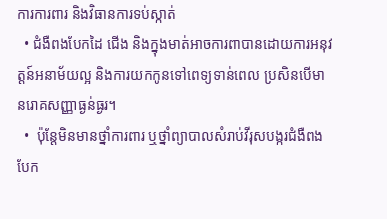ការការពារ និងវិធានការទប់ស្កាត់
  • ជំងឺពងបែកដៃ ជើង និងក្នុងមាត់អាចការពាបានដោយការអនុវត្តន៍អនាម័យល្អ និងការយកកូនទៅពេទ្យទាន់ពេល ប្រសិនបើមានរោគសញ្ញាធ្ងន់ធ្ងរ។
  •  ប៉ុន្តែមិនមានថ្នាំការពារ ឬថ្នាំព្យាបាលសំរាប់វីរុសបង្ករជំងឺពងបែក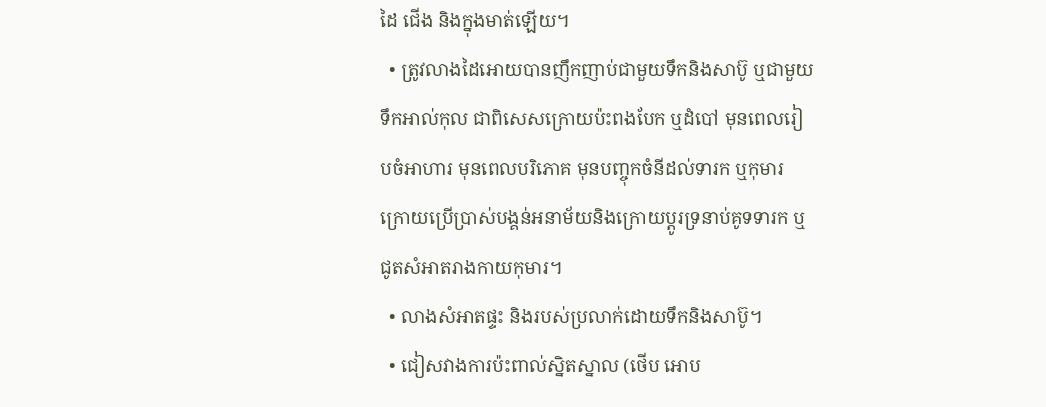ដៃ ជើង និងក្នុងមាត់ឡើយ។
  • ត្រូវលាងដៃអោយបានញឹកញាប់ជាមួយទឹកនិងសាប៊ូ ឬជាមួយទឹកអាល់កុល ជាពិសេសក្រោយប៉ះពងបែក ឬដំបៅ មុនពេលរៀបចំអាហារ មុនពេលបរិភោគ មុនបញ្ចុកចំនីដល់ទារក ឬកុមារ ក្រោយប្រើប្រាស់បង្គន់អនាម័យនិងក្រោយប្ដូរទ្រនាប់គូទទារក ឬជូតសំអាតរាងកាយកុមារ។
  • លាងសំអាតផ្ទះ និងរបស់ប្រលាក់ដោយទឹកនិងសាប៊ូ។
  • ជៀសវាងការប៉ះពាល់ស្និតស្នាល (ថើប អោប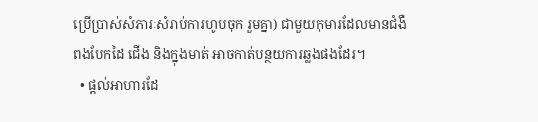ប្រើប្រាស់សំភារៈសំរាប់ការហូបចុក រួមគ្នា) ជាមួយកុមារដែលមានជំងឺពងបែកដៃ ជើង និងក្នុងមាត់ អាចកាត់បន្ថយការឆ្លងផងដែរ។
  • ផ្ដល់អាហារដែ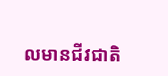លមានជីវជាតិ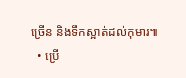ច្រើន និងទឹកស្អាត់ដល់កុមារ៕
  • ប្រើ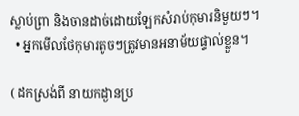ស្លាប់ព្រា និងចានដាច់ដោយឡែកសំរាប់កុមារនិមួយៗ។
  • អ្នកមើលថែកុមារតូចៗត្រូវមានអនាម័យផ្ទាល់ខ្លួន។

( ដកស្រង់ពី នាយកដ្ងានប្រ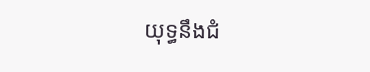យុទ្ធនឹងជំ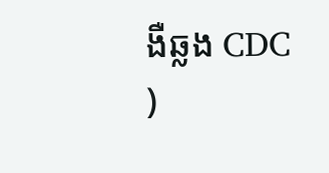ងឺឆ្លង CDC )